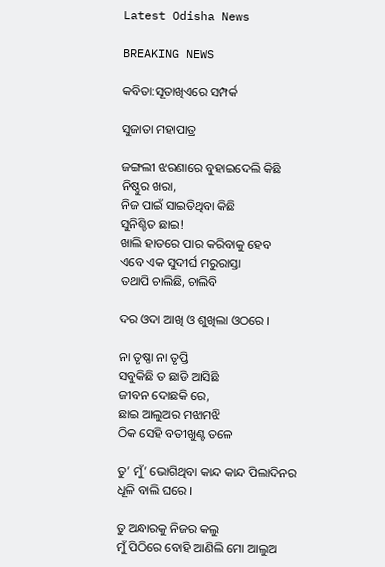Latest Odisha News

BREAKING NEWS

କବିତା:ସୂତାଖିଏରେ ସମ୍ପର୍କ

ସୁଜାତା ମହାପାତ୍ର

ଜଙ୍ଗଲୀ ଝରଣାରେ ବୁହାଇଦେଲି କିଛି
ନିଷ୍ଠୁର ଖରା,
ନିଜ ପାଇଁ ସାଇତିଥିବା କିଛି
ସୁନିଶ୍ଚିତ ଛାଇ!
ଖାଲି ହାତରେ ପାର କରିବାକୁ ହେବ
ଏବେ ଏକ ସୁଦୀର୍ଘ ମରୁରାସ୍ତା
ତଥାପି ଚାଲିଛି, ଚାଲିବି

ଦର ଓଦା ଆଖି ଓ ଶୁଖିଲା ଓଠରେ ।

ନା ତୃଷ୍ଣା ନା ତୃପ୍ତି
ସବୁକିଛି ତ ଛାଡି ଆସିଛି
ଜୀବନ ଦୋଛକି ରେ,
ଛାଇ ଆଲୁଅର ମଝାମଝି
ଠିକ ସେହି ବତୀଖୁଣ୍ଟ ତଳେ

ତୁ’ ମୁଁ’ ଭୋଗିଥିବା କାନ୍ଦ କାନ୍ଦ ପିଲାଦିନର
ଧୂଳି ବାଲି ଘରେ ।

ତୁ ଅନ୍ଧାରକୁ ନିଜର କଲୁ
ମୁଁ ପିଠିରେ ବୋହି ଆଣିଲି ମୋ ଆଲୁଅ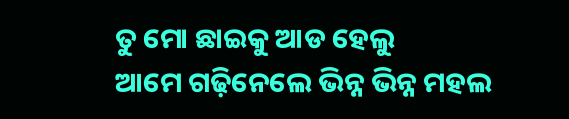ତୁ ମୋ ଛାଇକୁ ଆଡ ହେଲୁ
ଆମେ ଗଢ଼ିନେଲେ ଭିନ୍ନ ଭିନ୍ନ ମହଲ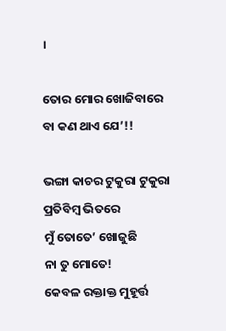।

ତୋର ମୋର ଖୋଜିବାରେ ବା କଣ ଥାଏ ଯେ’!!

ଭଙ୍ଗା କାଚର ଟୁକୁରା ଟୁକୁରା
ପ୍ରତିବିମ୍ବ ଭିତରେ
ମୁଁ ତୋତେ’ ଖୋଜୁଛି
ନା ତୁ ମୋତେ!
କେବଳ ରକ୍ତାକ୍ତ ମୁହୂର୍ତ୍ତ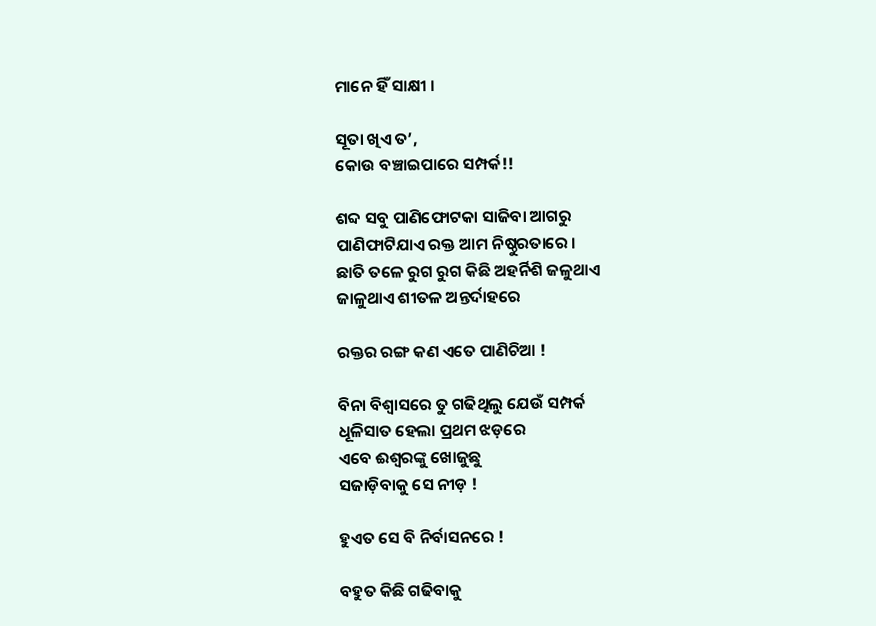ମାନେ ହିଁ ସାକ୍ଷୀ ।

ସୂତା ଖିଏ ତ’,
କୋଉ ବଞ୍ଚାଇପାରେ ସମ୍ପର୍କ!!

ଶବ୍ଦ ସବୁ ପାଣିଫୋଟକା ସାଜିବା ଆଗରୁ
ପାଣିଫାଟିଯାଏ ରକ୍ତ ଆମ ନିଷ୍ଠୁରତାରେ ।
ଛାତି ତଳେ ରୁଗ ରୁଗ କିଛି ଅହର୍ନିଶି ଜଳୁଥାଏ
ଜାଳୁଥାଏ ଶୀତଳ ଅନ୍ତର୍ଦାହରେ

ରକ୍ତର ରଙ୍ଗ କଣ ଏତେ ପାଣିଚିଆ !

ବିନା ବିଶ୍ୱାସରେ ତୁ ଗଢିଥିଲୁ ଯେଉଁ ସମ୍ପର୍କ
ଧୂଳିସାତ ହେଲା ପ୍ରଥମ ଝଡ଼ରେ
ଏବେ ଈଶ୍ୱରଙ୍କୁ ଖୋଜୁଛୁ
ସଜାଡ଼ିବାକୁ ସେ ନୀଡ଼ !

ହୁଏତ ସେ ବି ନିର୍ବାସନରେ !

ବହୁତ କିଛି ଗଢିବାକୁ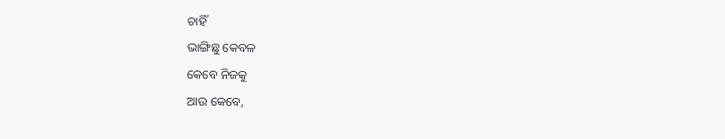ଚାହିଁ
ଭାଙ୍ଗିଛୁ କେବଳ
କେବେ ନିଜକୁ
ଆଉ କେବେ,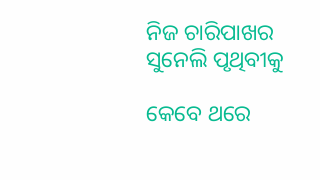ନିଜ ଚାରିପାଖର
ସୁନେଲି ପୃଥିବୀକୁ

କେବେ ଥରେ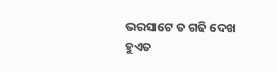ଭରସାଟେ ତ ଗଢି ଦେଖ
ହୁଏତ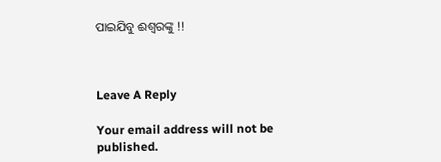ପାଇଯିବୁ ଈଶ୍ୱରଙ୍କୁ !!



Leave A Reply

Your email address will not be published.